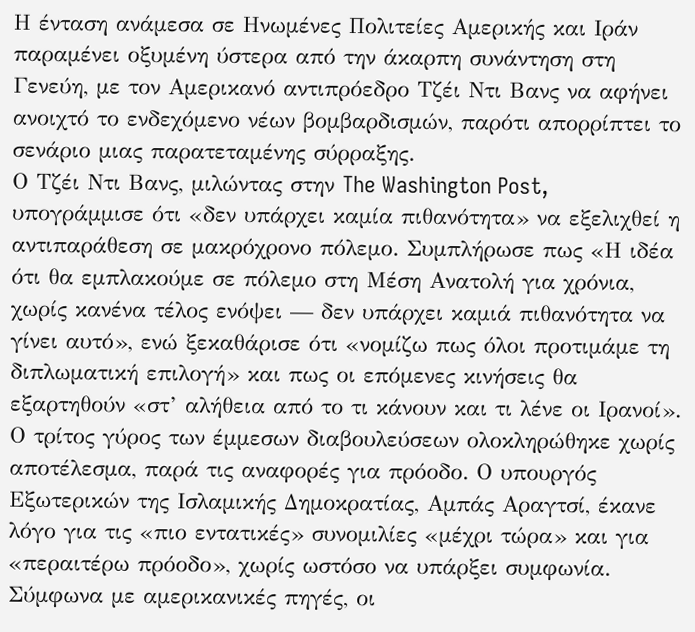Η ένταση ανάμεσα σε Ηνωμένες Πολιτείες Αμερικής και Ιράν παραμένει οξυμένη ύστερα από την άκαρπη συνάντηση στη Γενεύη, με τον Αμερικανό αντιπρόεδρο Τζέι Ντι Βανς να αφήνει ανοιχτό το ενδεχόμενο νέων βομβαρδισμών, παρότι απορρίπτει το σενάριο μιας παρατεταμένης σύρραξης.
Ο Τζέι Ντι Βανς, μιλώντας στην The Washington Post, υπογράμμισε ότι «δεν υπάρχει καμία πιθανότητα» να εξελιχθεί η αντιπαράθεση σε μακρόχρονο πόλεμο. Συμπλήρωσε πως «Η ιδέα ότι θα εμπλακούμε σε πόλεμο στη Μέση Ανατολή για χρόνια, χωρίς κανένα τέλος ενόψει — δεν υπάρχει καμιά πιθανότητα να γίνει αυτό», ενώ ξεκαθάρισε ότι «νομίζω πως όλοι προτιμάμε τη διπλωματική επιλογή» και πως οι επόμενες κινήσεις θα εξαρτηθούν «στ’ αλήθεια από το τι κάνουν και τι λένε οι Ιρανοί».
Ο τρίτος γύρος των έμμεσων διαβουλεύσεων ολοκληρώθηκε χωρίς αποτέλεσμα, παρά τις αναφορές για πρόοδο. Ο υπουργός Εξωτερικών της Ισλαμικής Δημοκρατίας, Αμπάς Αραγτσί, έκανε λόγο για τις «πιο εντατικές» συνομιλίες «μέχρι τώρα» και για «περαιτέρω πρόοδο», χωρίς ωστόσο να υπάρξει συμφωνία.
Σύμφωνα με αμερικανικές πηγές, οι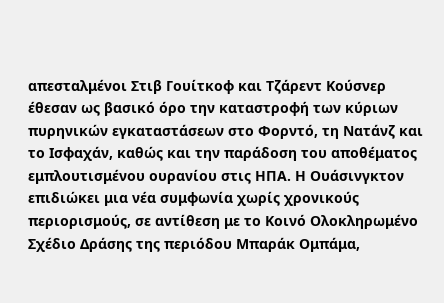απεσταλμένοι Στιβ Γουίτκοφ και Τζάρεντ Κούσνερ έθεσαν ως βασικό όρο την καταστροφή των κύριων πυρηνικών εγκαταστάσεων στο Φορντό, τη Νατάνζ και το Ισφαχάν, καθώς και την παράδοση του αποθέματος εμπλουτισμένου ουρανίου στις ΗΠΑ. Η Ουάσινγκτον επιδιώκει μια νέα συμφωνία χωρίς χρονικούς περιορισμούς, σε αντίθεση με το Κοινό Ολοκληρωμένο Σχέδιο Δράσης της περιόδου Μπαράκ Ομπάμα,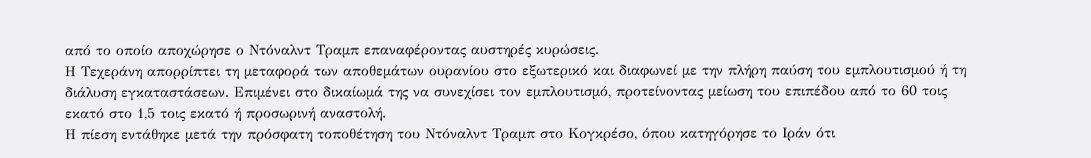από το οποίο αποχώρησε ο Ντόναλντ Τραμπ επαναφέροντας αυστηρές κυρώσεις.
Η Τεχεράνη απορρίπτει τη μεταφορά των αποθεμάτων ουρανίου στο εξωτερικό και διαφωνεί με την πλήρη παύση του εμπλουτισμού ή τη διάλυση εγκαταστάσεων. Επιμένει στο δικαίωμά της να συνεχίσει τον εμπλουτισμό, προτείνοντας μείωση του επιπέδου από το 60 τοις εκατό στο 1,5 τοις εκατό ή προσωρινή αναστολή.
Η πίεση εντάθηκε μετά την πρόσφατη τοποθέτηση του Ντόναλντ Τραμπ στο Κογκρέσο, όπου κατηγόρησε το Ιράν ότι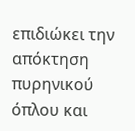επιδιώκει την απόκτηση πυρηνικού όπλου και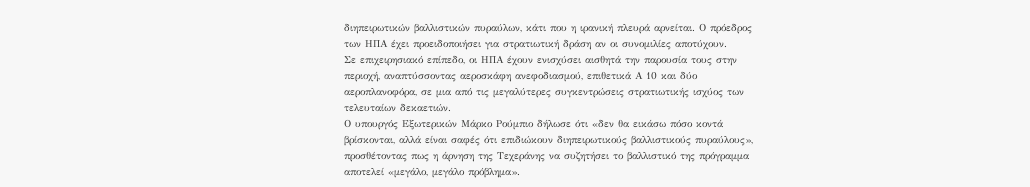διηπειρωτικών βαλλιστικών πυραύλων, κάτι που η ιρανική πλευρά αρνείται. Ο πρόεδρος των ΗΠΑ έχει προειδοποιήσει για στρατιωτική δράση αν οι συνομιλίες αποτύχουν.
Σε επιχειρησιακό επίπεδο, οι ΗΠΑ έχουν ενισχύσει αισθητά την παρουσία τους στην περιοχή, αναπτύσσοντας αεροσκάφη ανεφοδιασμού, επιθετικά Α 10 και δύο αεροπλανοφόρα, σε μια από τις μεγαλύτερες συγκεντρώσεις στρατιωτικής ισχύος των τελευταίων δεκαετιών.
Ο υπουργός Εξωτερικών Μάρκο Ρούμπιο δήλωσε ότι «δεν θα εικάσω πόσο κοντά βρίσκονται, αλλά είναι σαφές ότι επιδιώκουν διηπειρωτικούς βαλλιστικούς πυραύλους», προσθέτοντας πως η άρνηση της Τεχεράνης να συζητήσει το βαλλιστικό της πρόγραμμα αποτελεί «μεγάλο, μεγάλο πρόβλημα».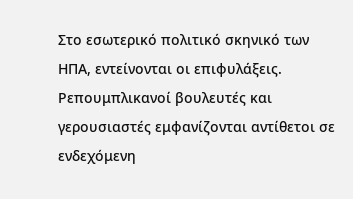Στο εσωτερικό πολιτικό σκηνικό των ΗΠΑ, εντείνονται οι επιφυλάξεις. Ρεπουμπλικανοί βουλευτές και γερουσιαστές εμφανίζονται αντίθετοι σε ενδεχόμενη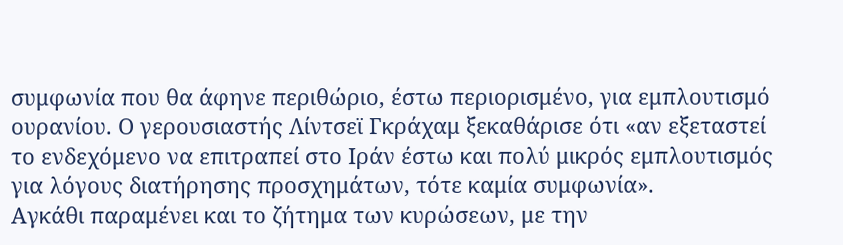συμφωνία που θα άφηνε περιθώριο, έστω περιορισμένο, για εμπλουτισμό ουρανίου. Ο γερουσιαστής Λίντσεϊ Γκράχαμ ξεκαθάρισε ότι «αν εξεταστεί το ενδεχόμενο να επιτραπεί στο Ιράν έστω και πολύ μικρός εμπλουτισμός για λόγους διατήρησης προσχημάτων, τότε καμία συμφωνία».
Αγκάθι παραμένει και το ζήτημα των κυρώσεων, με την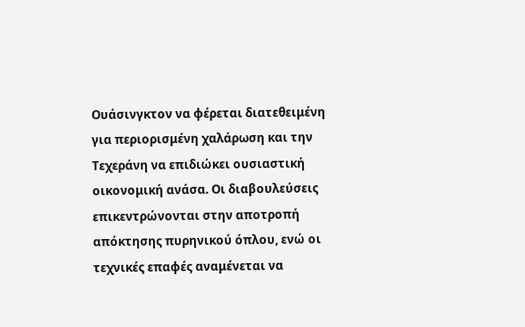Ουάσινγκτον να φέρεται διατεθειμένη για περιορισμένη χαλάρωση και την Τεχεράνη να επιδιώκει ουσιαστική οικονομική ανάσα. Οι διαβουλεύσεις επικεντρώνονται στην αποτροπή απόκτησης πυρηνικού όπλου, ενώ οι τεχνικές επαφές αναμένεται να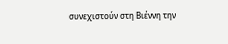συνεχιστούν στη Βιέννη την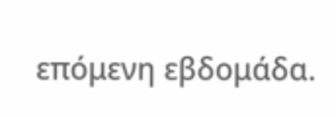επόμενη εβδομάδα.